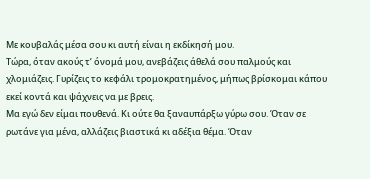Με κουβαλάς μέσα σου κι αυτή είναι η εκδίκησή μου.
Τώρα, όταν ακούς τ’ όνομά μου, ανεβάζεις άθελά σου παλμούς και χλομιάζεις. Γυρίζεις το κεφάλι τρομοκρατημένος, μήπως βρίσκομαι κάπου εκεί κοντά και ψάχνεις να με βρεις.
Μα εγώ δεν είμαι πουθενά. Κι ούτε θα ξαναυπάρξω γύρω σου. Όταν σε ρωτάνε για μένα, αλλάζεις βιαστικά κι αδέξια θέμα. Όταν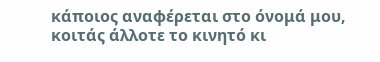κάποιος αναφέρεται στο όνομά μου, κοιτάς άλλοτε το κινητό κι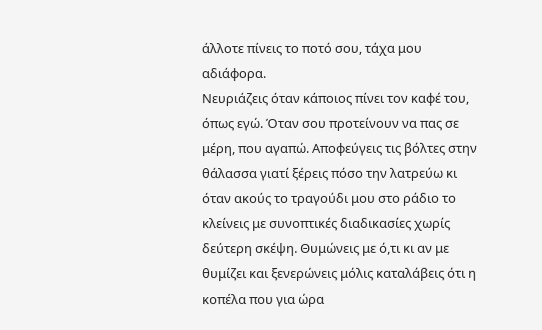άλλοτε πίνεις το ποτό σου, τάχα μου αδιάφορα.
Νευριάζεις όταν κάποιος πίνει τον καφέ του, όπως εγώ. Όταν σου προτείνουν να πας σε μέρη, που αγαπώ. Αποφεύγεις τις βόλτες στην θάλασσα γιατί ξέρεις πόσο την λατρεύω κι όταν ακούς το τραγούδι μου στο ράδιο το κλείνεις με συνοπτικές διαδικασίες χωρίς δεύτερη σκέψη. Θυμώνεις με ό,τι κι αν με θυμίζει και ξενερώνεις μόλις καταλάβεις ότι η κοπέλα που για ώρα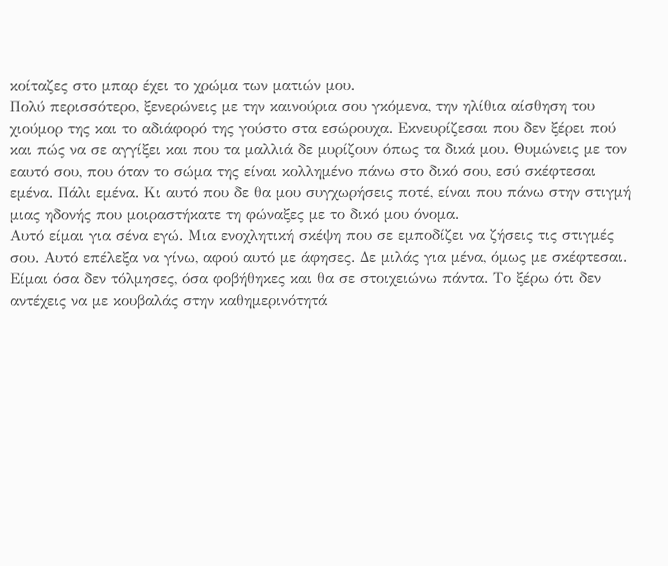κοίταζες στο μπαρ έχει το χρώμα των ματιών μου.
Πολύ περισσότερο, ξενερώνεις με την καινούρια σου γκόμενα, την ηλίθια αίσθηση του χιούμορ της και το αδιάφορό της γούστο στα εσώρουχα. Εκνευρίζεσαι που δεν ξέρει πού και πώς να σε αγγίξει και που τα μαλλιά δε μυρίζουν όπως τα δικά μου. Θυμώνεις με τον εαυτό σου, που όταν το σώμα της είναι κολλημένο πάνω στο δικό σου, εσύ σκέφτεσαι εμένα. Πάλι εμένα. Κι αυτό που δε θα μου συγχωρήσεις ποτέ, είναι που πάνω στην στιγμή μιας ηδονής που μοιραστήκατε τη φώναξες με το δικό μου όνομα.
Αυτό είμαι για σένα εγώ. Μια ενοχλητική σκέψη που σε εμποδίζει να ζήσεις τις στιγμές σου. Αυτό επέλεξα να γίνω, αφού αυτό με άφησες. Δε μιλάς για μένα, όμως με σκέφτεσαι. Είμαι όσα δεν τόλμησες, όσα φοβήθηκες και θα σε στοιχειώνω πάντα. Το ξέρω ότι δεν αντέχεις να με κουβαλάς στην καθημερινότητά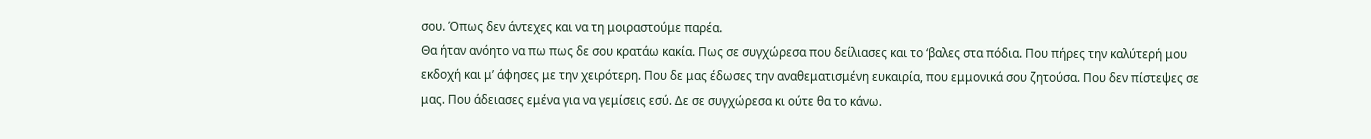σου. Όπως δεν άντεχες και να τη μοιραστούμε παρέα.
Θα ήταν ανόητο να πω πως δε σου κρατάω κακία. Πως σε συγχώρεσα που δείλιασες και το ‘βαλες στα πόδια. Που πήρες την καλύτερή μου εκδοχή και μ’ άφησες με την χειρότερη. Που δε μας έδωσες την αναθεματισμένη ευκαιρία, που εμμονικά σου ζητούσα. Που δεν πίστεψες σε μας. Που άδειασες εμένα για να γεμίσεις εσύ. Δε σε συγχώρεσα κι ούτε θα το κάνω.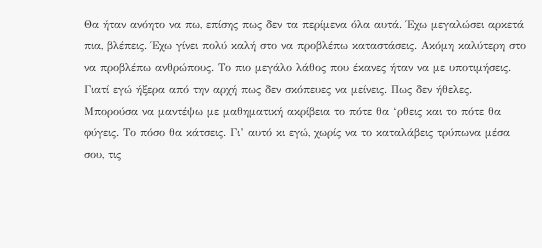Θα ήταν ανόητο να πω, επίσης πως δεν τα περίμενα όλα αυτά. Έχω μεγαλώσει αρκετά πια, βλέπεις. Έχω γίνει πολύ καλή στο να προβλέπω καταστάσεις. Ακόμη καλύτερη στο να προβλέπω ανθρώπους. Το πιο μεγάλο λάθος που έκανες ήταν να με υποτιμήσεις. Γιατί εγώ ήξερα από την αρχή πως δεν σκόπευες να μείνεις. Πως δεν ήθελες. Μπορούσα να μαντέψω με μαθηματική ακρίβεια το πότε θα ‘ρθεις και το πότε θα φύγεις. Το πόσο θα κάτσεις. Γι’ αυτό κι εγώ, χωρίς να το καταλάβεις τρύπωνα μέσα σου, τις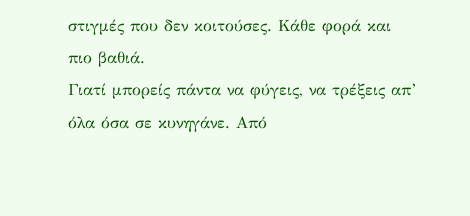στιγμές που δεν κοιτούσες. Κάθε φορά και πιο βαθιά.
Γιατί μπορείς πάντα να φύγεις, να τρέξεις απ’ όλα όσα σε κυνηγάνε. Από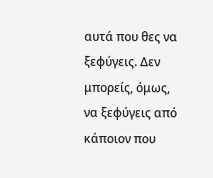αυτά που θες να ξεφύγεις. Δεν μπορείς, όμως, να ξεφύγεις από κάποιον που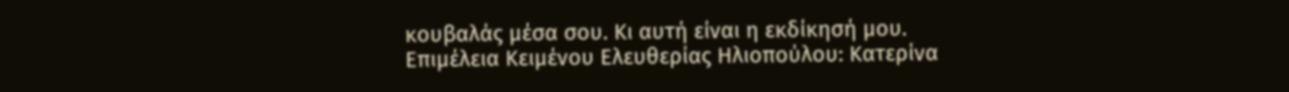κουβαλάς μέσα σου. Κι αυτή είναι η εκδίκησή μου.
Επιμέλεια Κειμένου Ελευθερίας Ηλιοπούλου: Κατερίνα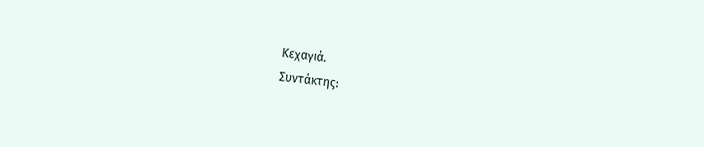Κεχαγιά.
Συντάκτης: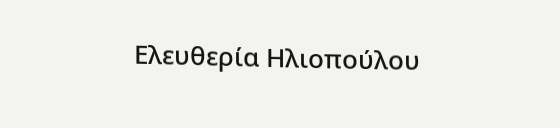Ελευθερία Ηλιοπούλου